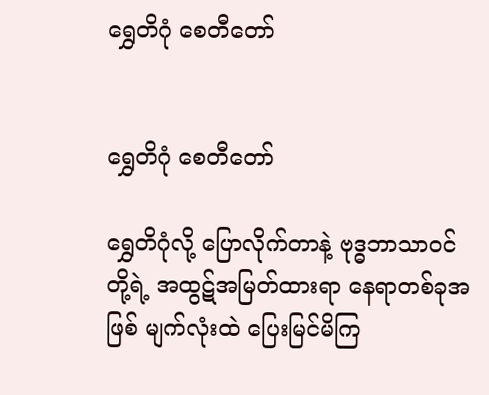ရွှေတိဂုံ စေတီတော်


ရွှေတိဂုံ စေတီတော်

ရွှေတိဂုံလို့ ‌ပြောလိုက်တာနဲ့ ဗုဒ္ဓဘာသာ၀င်တို့ရဲ့ အထွဋ်အမြတ်ထားရာ နေရာတစ်ခုအဖြစ် မျက်လုံးထဲ ပြေးမြင်မိကြ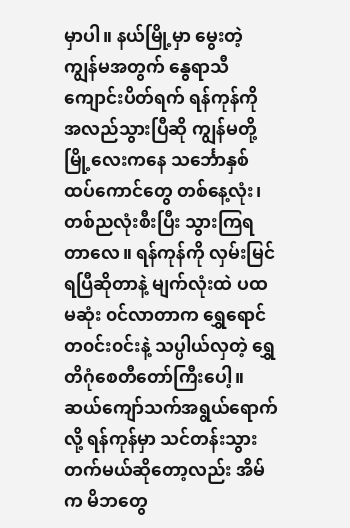မှာပါ။ နယ်မြို့မှာ မွေးတဲ့ ကျွန်မအတွက် နွေရာသီကျောင်းပိတ်ရက် ရန်ကုန်ကို အလည်သွားပြီဆို ကျွန်မတို့မြို့လေးကနေ သင်္ဘောနှစ်ထပ်ကောင်တွေ တစ်နေ့လုံး၊ တစ်ညလုံးစီးပြီး သွားကြရတာလေ။ ရန်ကုန်ကို လှမ်းမြင်ရပြီဆိုတာနဲ့ မျက်လုံးထဲ ပထမဆုံး ၀င်လာတာက ရွှေရောင်တ၀င်း၀င်းနဲ့ သပ္ပါယ်လှတဲ့ ရွှေတိဂုံစေတီတော်ကြီးပေါ့။ ဆယ်ကျော်သက်အရွယ်ရောက်လို့ ရန်ကုန်မှာ သင်တန်းသွားတက်မယ်ဆိုတော့လည်း အိမ်က မိဘတွေ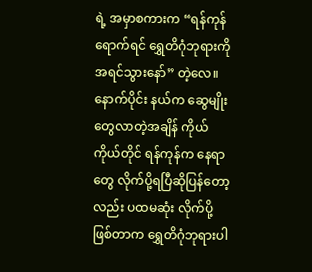ရဲ့ အမှာစကားက “ရန်ကုန်ရောက်ရင် ရွှေတိဂုံဘုရားကို အရင်သွားနော်” တဲ့လေ။ နောက်ပိုင်း နယ်က ဆွေမျိုးတွေလာတဲ့အချိန် ကိုယ် ကိုယ်တိုင် ရန်ကုန်က နေရာတွေ လိုက်ပို့ရပြီဆိုပြန်တော့လည်း ပထမဆုံး လိုက်ပို့ဖြစ်တာက ရွှေတိဂုံဘုရားပါ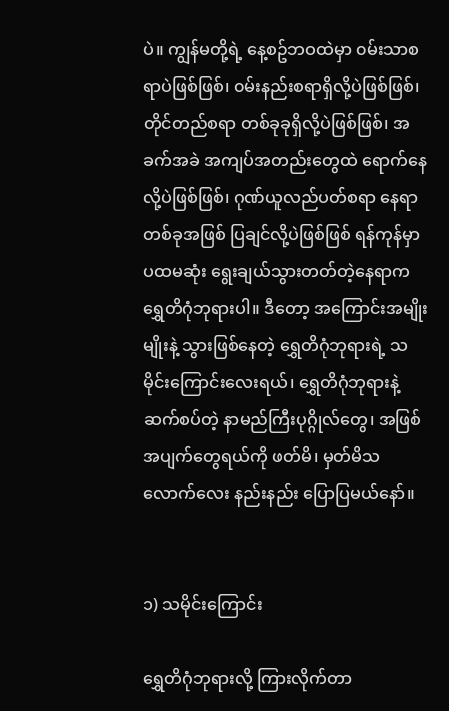ပဲ။ ကျွန်မတို့ရဲ့ နေ့စဥ်ဘဝထဲမှာ ၀မ်းသာစရာပဲဖြစ်ဖြစ်၊ ၀မ်းနည်းစရာရှိလို့ပဲဖြစ်ဖြစ်၊ တိုင်တည်စရာ တစ်ခုခုရှိလို့ပဲဖြစ်ဖြစ်၊ အခက်အခဲ အကျပ်အတည်းတွေထဲ ရောက်နေလို့ပဲဖြစ်ဖြစ်၊ ဂုဏ်ယူလည်ပတ်စရာ နေရာတစ်ခုအဖြစ် ပြချင်လို့ပဲဖြစ်ဖြစ် ရန်ကုန်မှာ ပထမဆုံး ရွေးချယ်သွားတတ်တဲ့နေရာက ရွှေတိဂုံဘုရားပါ။ ဒီတော့ အကြောင်းအမျိုးမျိုးနဲ့ သွားဖြစ်နေတဲ့ ရွှေတိဂုံဘုရားရဲ့ သမိုင်းကြောင်းလေးရယ်၊ ရွှေတိဂုံဘုရားနဲ့ ဆက်စပ်တဲ့ နာမည်ကြီးပုဂ္ဂိုလ်တွေ၊ အဖြစ်အပျက်တွေရယ်ကို ဖတ်မိ၊ မှတ်မိသလောက်လေး နည်းနည်း ပြောပြမယ်နော်။


၁) သမိုင်းကြောင်း

ရွှေတိဂုံဘုရားလို့ ကြားလိုက်တာ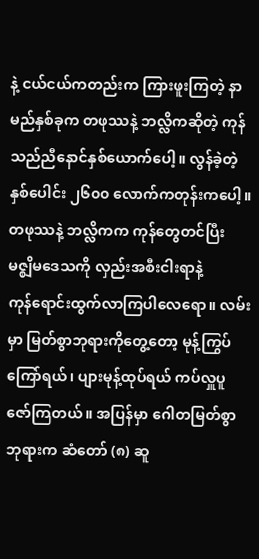နဲ့ ငယ်ငယ်ကတည်းက ကြားဖူးကြတဲ့ နာမည်နှစ်ခုက တဖုဿနဲ့ ဘလ္လိကဆိုတဲ့ ကုန်သည်ညီနောင်နှစ်ယောက်ပေါ့။ လွန်ခဲ့တဲ့ နှစ်ပေါင်း ၂၆၀၀ လောက်ကတုန်းက‌ပေါ့။ တဖုဿနဲ့ ဘလ္လိကက ကုန်တွေတင်ပြီး မဇ္စျိမ‌ဒေသကို လှည်းအစီးငါးရာနဲ့ ကုန်‌ရောင်းထွက်လာကြ‌ပါလေရော။ လမ်းမှာ မြတ်စွာဘုရားကို‌တွေ့တော့ မုန့်ကြွပ်ကြော်ရယ်၊ ပျားမုန့်ထုပ်ရယ် ကပ်လှူပူဇော်ကြတယ်။ အပြန်မှာ ဂေါတမြတ်စွာဘုရားက ဆံတော် (၈) ဆူ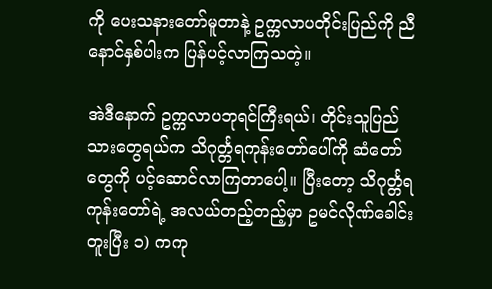ကို ပေးသနားတော်မူတာနဲ့ ဥက္ကလာပတိုင်းပြည်ကို ညီနောင်နှစ်ပါးက ပြန်ပင့်လာကြသတဲ့။

အဲဒီနောက် ဥက္ကလာပဘုရင်ကြီးရယ်၊ တိုင်းသူပြည်သားတွေရယ်က သိဂုင်္တ္တရကုန်းတော်ပေါ်ကို ဆံတော်တွေကို ပင့်ဆောင်လာကြတာပေါ့။ ပြီးတော့ သိဂုင်္တ္တရကုန်းတော်ရဲ့ အလယ်တည့်တည့်မှာ ဥမင်လိုဏ်‌ခေါင်းတူးပြီး ၁) ကကု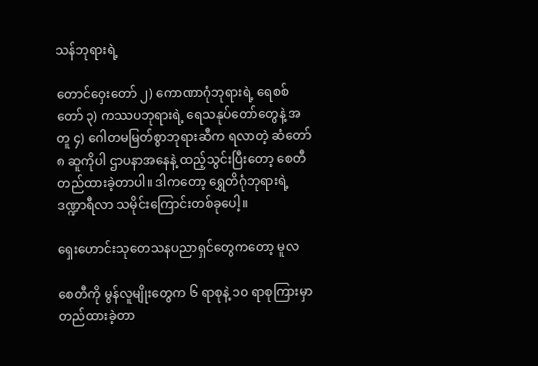သန်ဘုရားရဲ့

တောင်ဝှေးတော် ၂) ကောဏာဂုံဘုရားရဲ့ ရေစစ်တော် ၃) ကဿပဘုရားရဲ့ ရေသ‌နုပ်တော်တွေနဲ့ အတူ ၄) ဂေါ‌တမမြတ်စွာဘုရားဆီက ရလာတဲ့ ဆံတော် ၈ ဆူကိုပါ ဌာပနာအ‌နေနဲ့ ထည့်သွင်းပြီး‌တော့ စေတီတည်ထားခဲ့တာပါ။ ဒါကတော့ ရွှေတိဂုံဘုရားရဲ့ ဒဏ္ဍာရီလာ သမိုင်း‌ကြောင်းတစ်ခုပေါ့။

ရှေးဟောင်းသုတေသနပညာရှင်တွေကတော့ မူလ

စေတီကို မွန်လူမျိုး‌တွေက ၆ ရာစုနဲ့ ၁၀ ရာစုကြားမှာ တည်ထားခဲ့တာ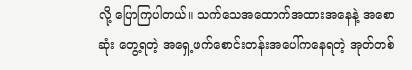လို့ ပြော‌ကြပါတယ်။ သက်သေအထောက်အထားအနေနဲ့ အစောဆုံး တွေ့ရတဲ့ အ‌ရှေ့ဖက်စောင်းတန်းအပေါ်ကနေရတဲ့ အုတ်တစ်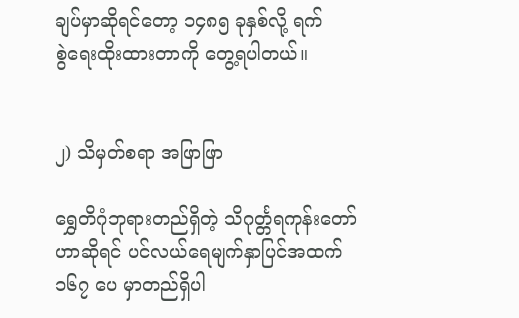ချပ်မှာဆိုရင်တော့ ၁၄၈၅ ခုနှစ်လို့ ရက်စွဲ‌ရေးထိုးထားတာကို ‌တွေ့ရပါတယ်။


၂) သိမှတ်စရာ အဖြာဖြာ

ရွှေတိဂုံဘုရားတည်ရှိတဲ့ သိဂုင်္တ္တရကုန်းတော်ဟာဆိုရင် ပင်လယ်ရေမျက်နှာပြင်အထက် ၁၆၇ ပေ မှာတည်ရှိပါ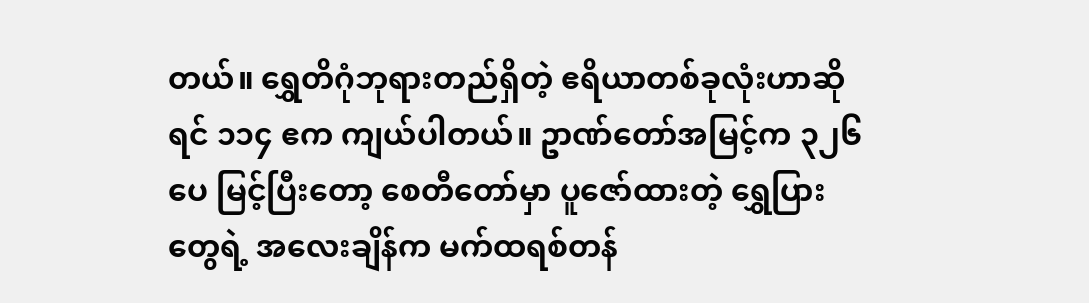တယ်။ ရွှေတိဂုံဘုရားတည်ရှိတဲ့ ဧရိယာတစ်ခုလုံးဟာဆိုရင် ၁၁၄ ဧက ကျယ်ပါတယ်။ ဥာဏ်တော်အမြင့်က ၃၂၆ ပေ မြင့်ပြီးတော့ စေတီတော်မှာ ပူဇော်ထားတဲ့ ‌ရွှေပြားတွေရဲ့ အလေးချိန်က မက်ထရစ်တန်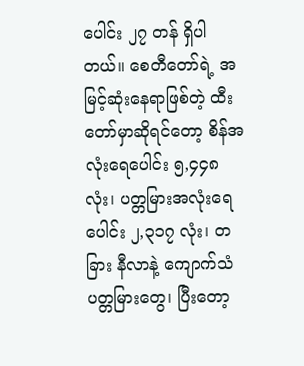ပေါင်း ၂၇ တန် ရှိပါတယ်။ စေတီတော်ရဲ့ အမြင့်ဆုံး‌နေရာဖြစ်တဲ့ ထီးတော်မှာဆိုရင်တော့ စိန်အလုံးရေပေါင်း ၅,၄၄၈ လုံး၊ ပတ္တမြားအလုံး‌ရေပေါင်း ၂,၃၁၇ လုံး၊ တခြား နီလာနဲ့ ကျောက်သံပတ္တမြားတွေ၊ ပြီးတော့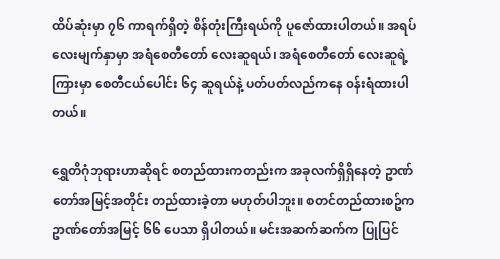ထိပ်ဆုံးမှာ ၇၆ ကာရက်ရှိတဲ့ စိန်တုံးကြီးရယ်ကို ပူဇော်ထားပါတယ်။ အရပ်လေးမျက်နှာမှာ အရံစေတီတော် လေးဆူရယ်၊ အရံစေတီတော် လေးဆူရဲ့ကြားမှာ စေတီငယ်ပေါင်း ၆၄ ဆူရယ်နဲ့ ပတ်ပတ်လည်ကနေ ၀န်းရံထားပါတယ်။

ရွှေတိဂုံဘုရားဟာဆိုရင် စတည်ထားကတည်းက အခုလက်ရှိရှိနေတဲ့ ဥာဏ်တော်အမြင့်အတိုင်း တည်ထားခဲ့တာ မဟုတ်ပါဘူး။ စတင်တည်ထားစဥ်က ဥာဏ်တော်အမြင့် ၆၆ ပေသာ ရှိပါတယ်။ မင်းအဆက်ဆက်က ပြုပြင်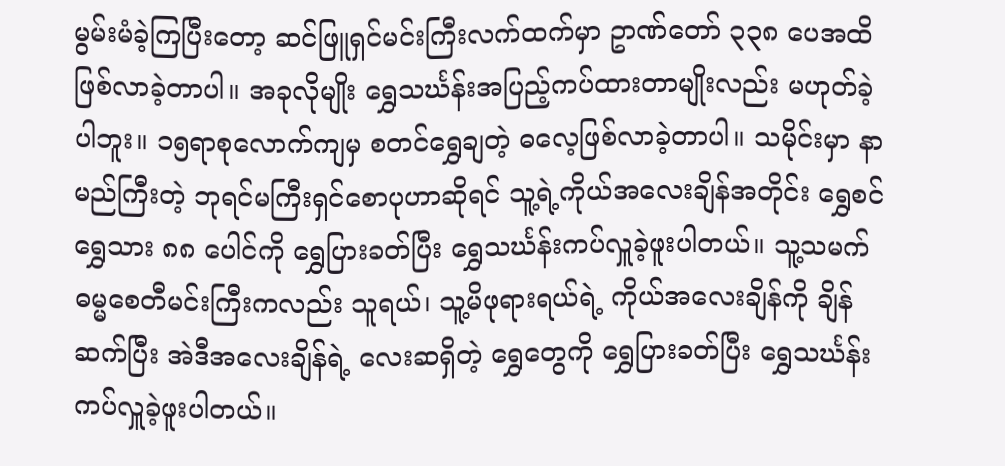မွမ်းမံခဲ့ကြပြီးတော့ ဆင်ဖြူရှင်မင်းကြီးလက်ထက်မှာ ဥာဏ်တော် ၃၃၈ ပေအထိ ဖြစ်လာခဲ့တာပါ။ အခုလိုမျိုး ရွှေသင်္ဃန်းအပြည့်ကပ်ထားတာမျိုးလည်း မဟုတ်ခဲ့ပါဘူး။ ၁၅ရာစုလောက်ကျမှ စတင်ရွှေချတဲ့ ဓလေ့ဖြစ်လာခဲ့တာပါ။ သမိုင်းမှာ နာမည်ကြီးတဲ့ ဘုရင်မကြီးရှင်စောပုဟာဆိုရင် သူ့ရဲ့ကိုယ်အလေးချိန်အတိုင်း ရွှေစင်ရွှေသား ၈၈ ပေါင်ကို ရွှေပြားခတ်ပြီး ရွှေသင်္ဃန်းကပ်လှူခဲ့ဖူးပါတယ်။ သူ့သမက် ဓမ္မစေတီမင်းကြီးကလည်း သူရယ်၊ သူ့မိဖုရားရယ်ရဲ့ ကိုယ်အလေးချိန်ကို ချိန်ဆက်ပြီး အဲဒီအလေးချိန်ရဲ့ လေးဆရှိတဲ့ ရွှေတွေကို ‌ရွှေပြားခတ်ပြီး ရွှေသင်္ဃန်းကပ်လှူခဲ့ဖူးပါတယ်။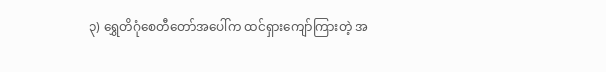၃) ရွှေတိဂုံစေတီတော်အပေါ်က ထင်ရှားကျော်ကြားတဲ့ အ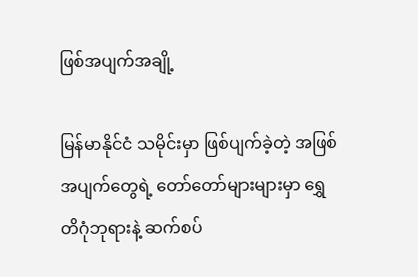ဖြစ်အပျက်အချို့

မြန်မာနိုင်ငံ သမိုင်းမှာ ဖြစ်ပျက်ခဲ့တဲ့ အဖြစ်အပျက်တွေရဲ့ တော်တော်များများမှာ ရွှေတိဂုံဘုရားနဲ့ ဆက်စပ်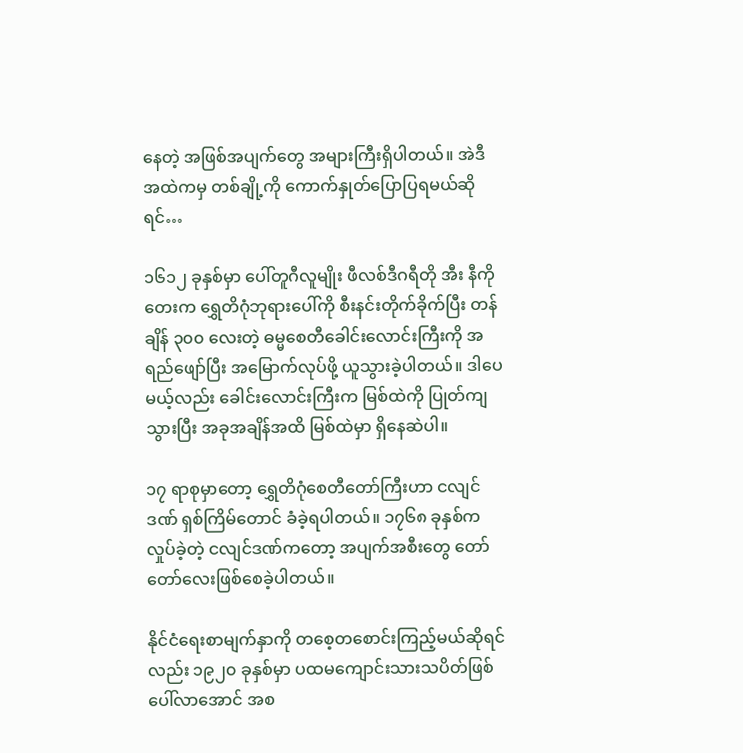နေတဲ့ အဖြစ်အပျက်တွေ အများကြီးရှိပါတယ်။ အဲဒီအထဲကမှ တစ်ချို့ကို ကောက်နှုတ်ပြောပြရမယ်ဆိုရင်…

၁၆၁၂ ခုနှစ်မှာ ပေါ်တူဂီလူမျိုး ဖီလစ်ဒီဂရီတို အီး နီကိုတေးက ရွှေတိဂုံဘုရားပေါ်ကို စီးနင်းတိုက်ခိုက်ပြီး တန်ချိန် ၃၀၀ လေးတဲ့ ဓမ္မစေတီခေါင်းလောင်းကြီးကို အရည်ဖျော်ပြီး အမြောက်လုပ်ဖို့ ယူသွားခဲ့ပါတယ်။ ဒါပေမယ့်လည်း ခေါင်းလောင်းကြီးက မြစ်ထဲကို ပြုတ်ကျသွားပြီး အခုအချိန်အထိ မြစ်ထဲမှာ ရှိနေဆဲပါ။

၁၇ ရာစုမှာတော့ ရွှေတိဂုံစေတီတော်ကြီးဟာ ငလျင်ဒဏ် ရှစ်ကြိမ်တောင် ခံခဲ့ရပါတယ်။ ၁၇၆၈ ခုနှစ်က လှုပ်ခဲ့တဲ့ ငလျင်ဒဏ်ကတော့ အပျက်အစီးတွေ တော်တော်လေးဖြစ်စေခဲ့ပါတယ်။

နိုင်ငံရေးစာမျက်နှာကို တစေ့တစောင်းကြည့်မယ်ဆိုရင်လည်း ၁၉၂၀ ခုနှစ်မှာ ပထမကျောင်းသားသပိတ်ဖြစ်ပေါ်လာအောင် အစ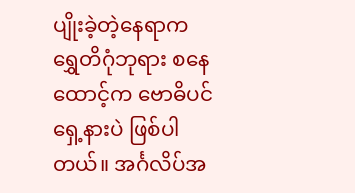ပျိုးခဲ့တဲ့နေရာက ရွှေတိဂုံဘုရား စနေထောင့်က ဗောဓိပင်ရှေ့နားပဲ ဖြစ်ပါတယ်။ အင်္ဂလိပ်အ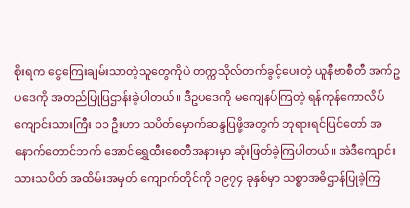စိုးရက ငွေကြေးချမ်းသာတဲ့သူတွေကိုပဲ တက္ကသိုလ်တက်ခွင့်ပေးတဲ့ ယူနီဗာစီတီ အက်ဥပ‌ဒေကို အတည်ပြုပြဌာန်းခဲ့ပါတယ်။ ဒီဥပဒေကို မကျေနပ်ကြတဲ့ ရန်ကုန်ကောလိပ်ကျောင်းသားကြီး ၁၁ ဦးဟာ သပိတ်မှောက်ဆန္ဒပြဖို့အတွက် ဘုရားရင်ပြင်တော် အနောက်တောင်ဘက် အောင်ရွှေထီးစေတီအနားမှာ ဆုံးဖြတ်ခဲ့ကြပါတယ်။ အဲဒီကျောင်းသားသပိတ် အထိမ်းအမှတ် ကျောက်တိုင်ကို ၁၉၇၄ ခုနှစ်မှာ သစ္စာအဓိဌာန်ပြုခဲ့ကြ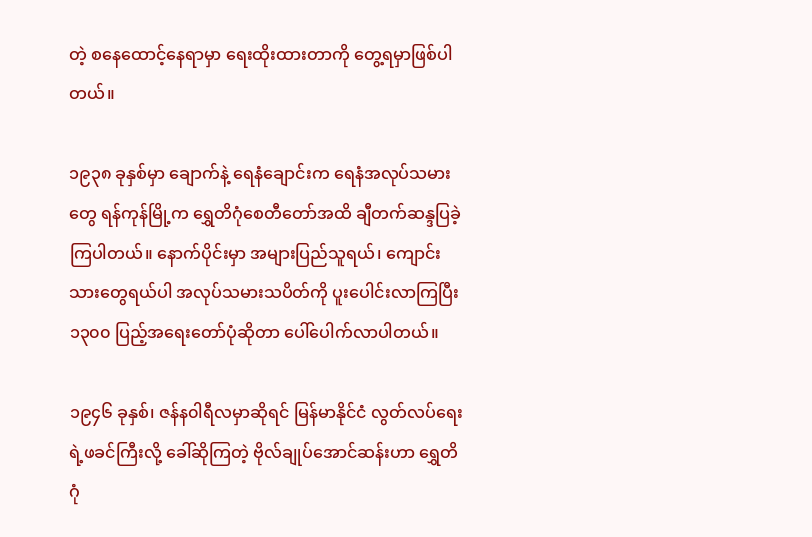တဲ့ စနေထောင့်နေရာမှာ ရေးထိုးထားတာကို တွေ့ရမှာဖြစ်ပါတယ်။

၁၉၃၈ ခုနှစ်မှာ ချောက်နဲ့ ရေနံချောင်းက ရေနံအလုပ်သမားတွေ ရန်ကုန်မြို့က ရွှေတိဂုံစေတီတော်အထိ ချီတက်ဆန္ဒပြခဲ့ကြပါတယ်။ နောက်ပိုင်းမှာ အများပြည်သူရယ်၊ ကျောင်းသားတွေရယ်ပါ အလုပ်သမားသပိတ်ကို ပူးပေါင်းလာကြပြီး ၁၃၀၀ ပြည့်အရေးတော်ပုံဆိုတာ ပေါ်ပေါက်လာပါတယ်။

၁၉၄၆ ခုနှစ်၊ ဇန်န၀ါရီလမှာဆိုရင် မြန်မာနိုင်ငံ လွတ်လပ်ရေးရဲ့ဖခင်ကြီးလို့ ခေါ်ဆိုကြတဲ့ ဗိုလ်ချုပ်အောင်ဆန်းဟာ ရွှေတိဂုံ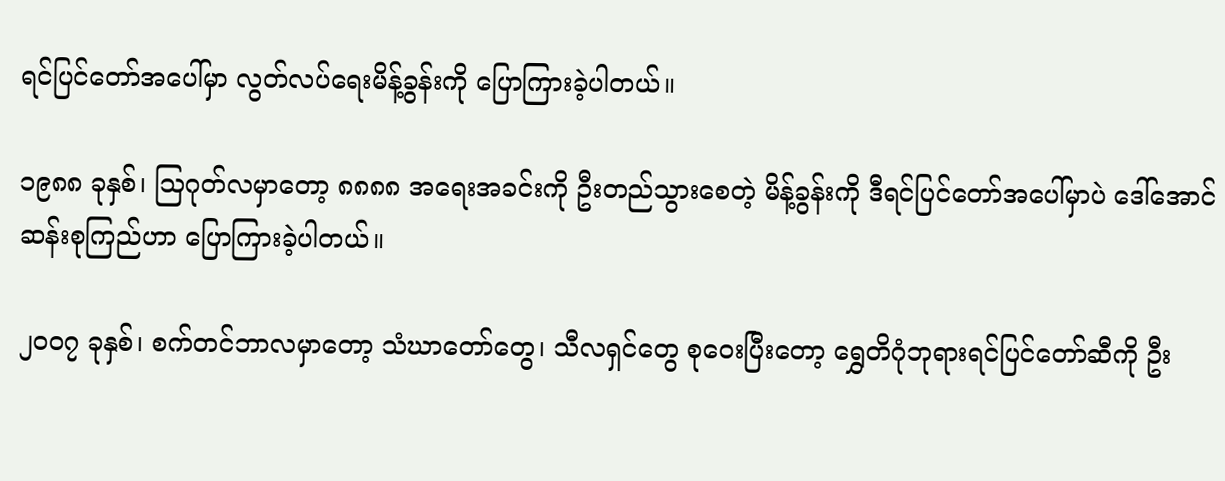ရင်ပြင်တော်အပေါ်မှာ လွတ်လပ်ရေးမိန့်ခွန်းကို ပြောကြားခဲ့ပါတယ်။

၁၉၈၈ ခုနှစ်၊ သြဂုတ်လမှာတော့ ‌၈၈၈၈ အရေးအခင်းကို ဦးတည်သွားစေတဲ့ မိန့်ခွန်းကို ဒီရင်ပြင်တော်အပေါ်မှာပဲ ဒေါ်အောင်ဆန်းစုကြည်ဟာ ပြောကြားခဲ့ပါတယ်။

၂၀၀၇ ခုနှစ်၊ စက်တင်ဘာလမှာတော့ သံဃာတော်တွေ၊ သီလရှင်တွေ စု‌ဝေးပြီးတော့ ရွှေတိဂုံဘုရားရင်ပြင်တော်ဆီကို ဦး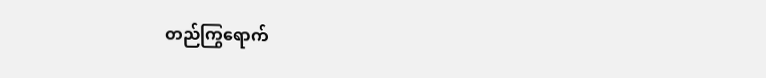တည်ကြွရောက်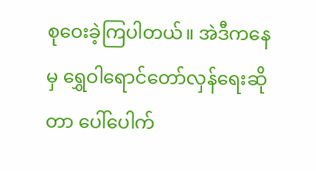စု‌ဝေးခဲ့ကြပါတယ်။ အဲဒီကနေမှ ရွှေဝါရောင်တော်လှန်ရေးဆိုတာ ပေါ်ပေါက်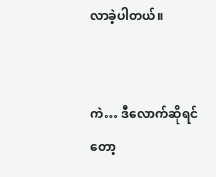လာခဲ့ပါတယ်။


ကဲ… ဒီလောက်ဆိုရင်တော့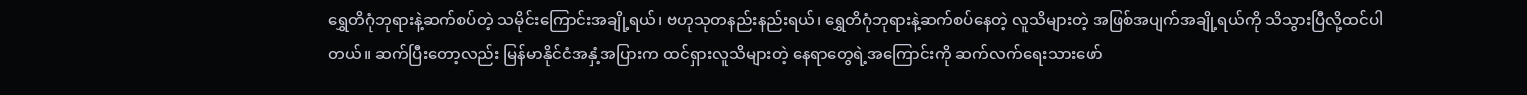ရွှေတိဂုံဘုရားနဲ့ဆက်စပ်တဲ့ သမိုင်းကြောင်းအချို့ရယ်၊ ဗဟုသုတနည်းနည်းရယ်၊ ရွှေတိဂုံဘုရားနဲ့ဆက်စပ်နေတဲ့ လူသိများတဲ့ အဖြစ်အပျက်အချို့ရယ်ကို သိသွားပြီလို့ထင်ပါတယ်။ ဆက်ပြီးတော့လည်း မြန်မာနိုင်ငံအနှံ့အပြားက ထင်ရှားလူသိများတဲ့ နေရာတွေရဲ့အကြောင်းကို ဆက်လက်ရေးသားဖော်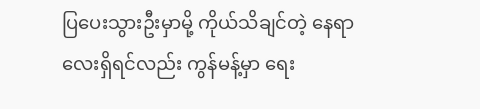ပြပေးသွားဦးမှာမို့ ကိုယ်သိချင်တဲ့ နေရာလေးရှိရင်လည်း ကွန်မန့်မှာ ရေး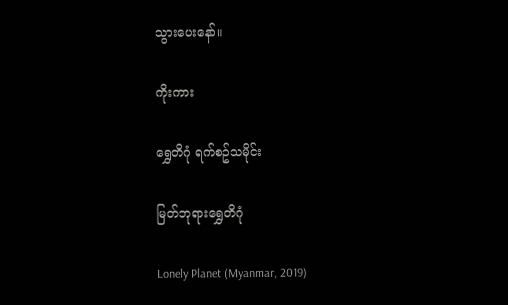သွားပေးနော်။

ကိုးကား

ရွှေတိဂုံ ရက်စဥ်သမိုင်း

မြတ်ဘုရားရွှေတိဂုံ

Lonely Planet (Myanmar, 2019)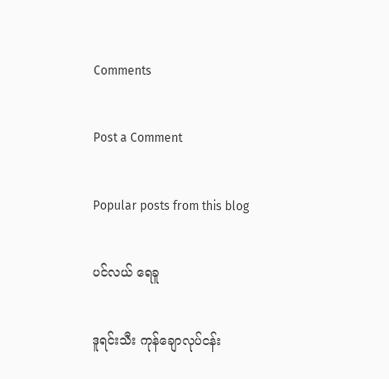Comments

Post a Comment

Popular posts from this blog

ပင်လယ် ရေခူ

ဒူရင်းသီး ကုန်ချောလုပ်ငန်း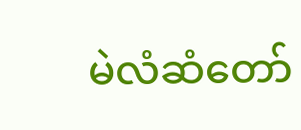မဲလံဆံတော်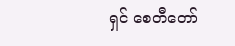ရှင် စေတီတော်